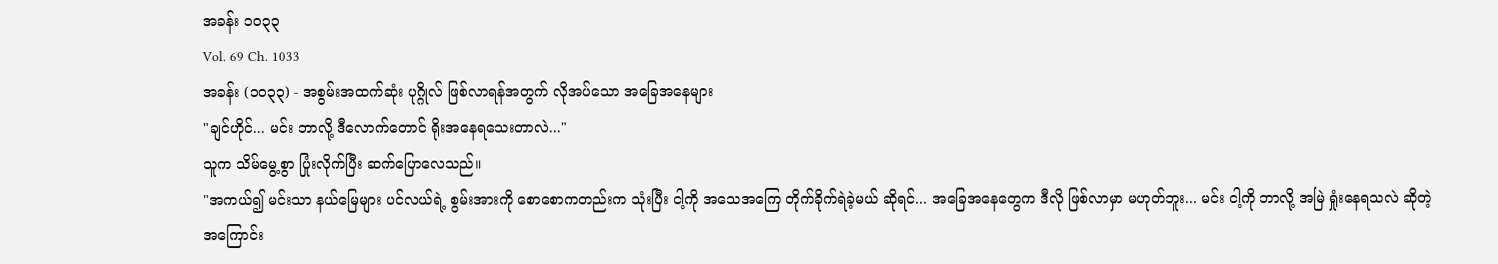အခန်း ၁၀၃၃
Vol. 69 Ch. 1033
အခန်း (၁၀၃၃) - အစွမ်းအထက်ဆုံး ပုဂ္ဂိုလ် ဖြစ်လာရန်အတွက် လိုအပ်သော အခြေအနေများ
"ချင်ဟိုင်... မင်း ဘာလို့ ဒီလောက်တောင် ရိုးအနေရသေးတာလဲ..."
သူက သိမ်မွေ့စွာ ပြုံးလိုက်ပြီး ဆက်ပြောလေသည်။
"အကယ်၍ မင်းသာ နယ်မြေများ ပင်လယ်ရဲ့ စွမ်းအားကို စောစောကတည်းက သုံးပြီး ငါ့ကို အသေအကြေ တိုက်ခိုက်ရဲခဲ့မယ် ဆိုရင်... အခြေအနေတွေက ဒီလို ဖြစ်လာမှာ မဟုတ်ဘူး... မင်း ငါ့ကို ဘာလို့ အမြဲ ရှုံးနေရသလဲ ဆိုတဲ့ အကြောင်း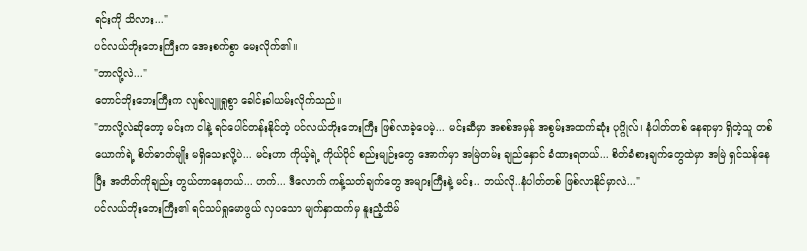ရင်းကို သိလား..."
ပင်လယ်ဘိုးဘေးကြီးက အေးစက်စွာ မေးလိုက်၏။
"ဘာလို့လဲ..."
တောင်ဘိုးဘေးကြီးက လျစ်လျူရှုစွာ ခေါင်းခါယမ်းလိုက်သည်။
"ဘာလို့လဲဆိုတော့ မင်းက ငါနဲ့ ရင်ပေါင်တန်းနိုင်တဲ့ ပင်လယ်ဘိုးဘေးကြီး ဖြစ်လာခဲ့ပေမဲ့... မင်းဆီမှာ အစစ်အမှန် အစွမ်းအထက်ဆုံး ပုဂ္ဂိုလ်၊ နံပါတ်တစ် နေရာမှာ ရှိတဲ့သူ တစ်ယောက်ရဲ့ စိတ်ဓာတ်မျိုး မရှိသေးလို့ပဲ... မင်းဟာ ကိုယ့်ရဲ့ ကိုယ်ပိုင် စည်းမျဉ်းတွေ အောက်မှာ အမြဲတမ်း ချည်နှောင် ခံထားရတယ်... စိတ်ခံစားချက်တွေထဲမှာ အမြဲ ရှင်သန်နေပြီး အတိတ်ကိုချည်း တွယ်တာနေတယ်... ဟက်... ဒီလောက် ကန့်သတ်ချက်တွေ အများကြီးနဲ့ မင်း.. ဘယ်လို..နံပါတ်တစ် ဖြစ်လာနိုင်မှာလဲ..."
ပင်လယ်ဘိုးဘေးကြီး၏ ရင်သပ်ရှုမောဖွယ် လှပသော မျက်နှာထက်မှ နူးညံ့သိမ်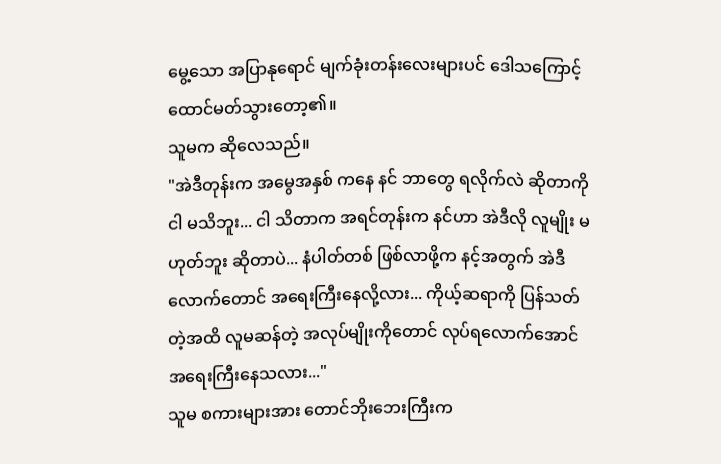မွေ့သော အပြာနုရောင် မျက်ခုံးတန်းလေးများပင် ဒေါသကြောင့် ထောင်မတ်သွားတော့၏။
သူမက ဆိုလေသည်။
"အဲဒီတုန်းက အမွေအနှစ် ကနေ နင် ဘာတွေ ရလိုက်လဲ ဆိုတာကို ငါ မသိဘူး... ငါ သိတာက အရင်တုန်းက နင်ဟာ အဲဒီလို လူမျိုး မဟုတ်ဘူး ဆိုတာပဲ... နံပါတ်တစ် ဖြစ်လာဖို့က နင့်အတွက် အဲဒီလောက်တောင် အရေးကြီးနေလို့လား... ကိုယ့်ဆရာကို ပြန်သတ်တဲ့အထိ လူမဆန်တဲ့ အလုပ်မျိုးကိုတောင် လုပ်ရလောက်အောင် အရေးကြီးနေသလား..."
သူမ စကားများအား တောင်ဘိုးဘေးကြီးက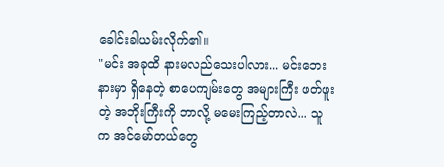ခေါင်းခါယမ်းလိုက်၏။
"မင်း အခုထိ နားမလည်သေးပါလား... မင်းဘေးနားမှာ ရှိနေတဲ့ စာပေကျမ်းတွေ အများကြီး ဖတ်ဖူးတဲ့ အဘိုးကြီးကို ဘာလို့ မမေးကြည့်တာလဲ... သူက အင်မော်တယ်တွေ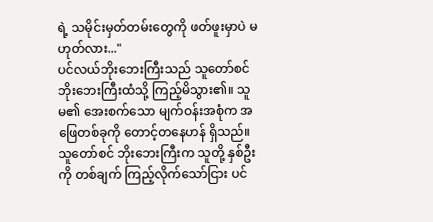ရဲ့ သမိုင်းမှတ်တမ်းတွေကို ဖတ်ဖူးမှာပဲ မဟုတ်လား..."
ပင်လယ်ဘိုးဘေးကြီးသည် သူတော်စင် ဘိုးဘေးကြီးထံသို့ ကြည့်မိသွား၏။ သူမ၏ အေးစက်သော မျက်ဝန်းအစုံက အဖြေတစ်ခုကို တောင့်တနေဟန် ရှိသည်။
သူတော်စင် ဘိုးဘေးကြီးက သူတို့ နှစ်ဦးကို တစ်ချက် ကြည့်လိုက်သော်ငြား ပင်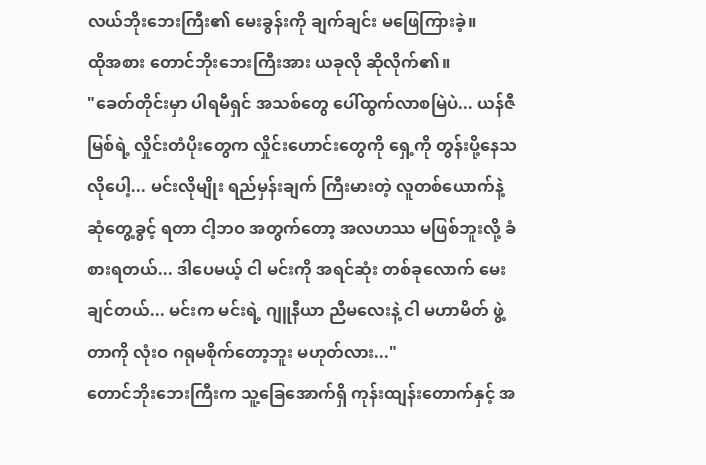လယ်ဘိုးဘေးကြီး၏ မေးခွန်းကို ချက်ချင်း မဖြေကြားခဲ့။
ထိုအစား တောင်ဘိုးဘေးကြီးအား ယခုလို ဆိုလိုက်၏။
"ခေတ်တိုင်းမှာ ပါရမီရှင် အသစ်တွေ ပေါ်ထွက်လာစမြဲပဲ... ယန်ဇီမြစ်ရဲ့ လှိုင်းတံပိုးတွေက လှိုင်းဟောင်းတွေကို ရှေ့ကို တွန်းပို့နေသလိုပေါ့... မင်းလိုမျိုး ရည်မှန်းချက် ကြီးမားတဲ့ လူတစ်ယောက်နဲ့ ဆုံတွေ့ခွင့် ရတာ ငါ့ဘဝ အတွက်တော့ အလဟဿ မဖြစ်ဘူးလို့ ခံစားရတယ်... ဒါပေမယ့် ငါ မင်းကို အရင်ဆုံး တစ်ခုလောက် မေးချင်တယ်... မင်းက မင်းရဲ့ ဂျူနီယာ ညီမလေးနဲ့ ငါ မဟာမိတ် ဖွဲ့တာကို လုံးဝ ဂရုမစိုက်တော့ဘူး မဟုတ်လား..."
တောင်ဘိုးဘေးကြီးက သူ့ခြေအောက်ရှိ ကုန်းထျန်းတောက်နှင့် အ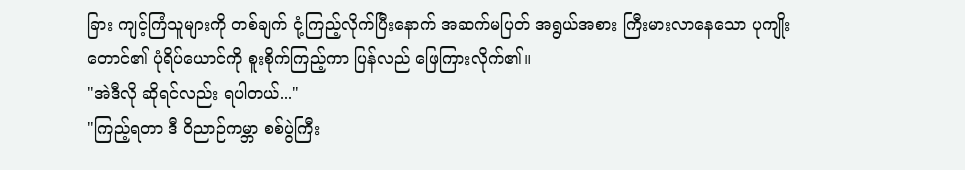ခြား ကျင့်ကြံသူများကို တစ်ချက် ငုံ့ကြည့်လိုက်ပြီးနောက် အဆက်မပြတ် အရွယ်အစား ကြီးမားလာနေသော ပုကျိုးတောင်၏ ပုံရိပ်ယောင်ကို စူးစိုက်ကြည့်ကာ ပြန်လည် ဖြေကြားလိုက်၏။
"အဲဒီလို ဆိုရင်လည်း ရပါတယ်..."
"ကြည့်ရတာ ဒီ ဝိညာဉ်ကမ္ဘာ စစ်ပွဲကြီး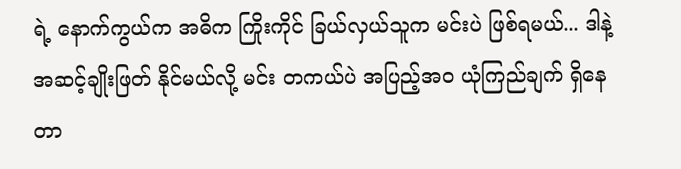ရဲ့ နောက်ကွယ်က အဓိက ကြိုးကိုင် ခြယ်လှယ်သူက မင်းပဲ ဖြစ်ရမယ်... ဒါနဲ့ အဆင့်ချိုးဖြတ် နိုင်မယ်လို့ မင်း တကယ်ပဲ အပြည့်အဝ ယုံကြည်ချက် ရှိနေတာ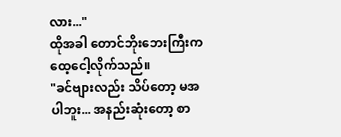လား..."
ထိုအခါ တောင်ဘိုးဘေးကြီးက ထေ့ငေါ့လိုက်သည်။
"ခင်ဗျားလည်း သိပ်တော့ မအပါဘူး... အနည်းဆုံးတော့ စာ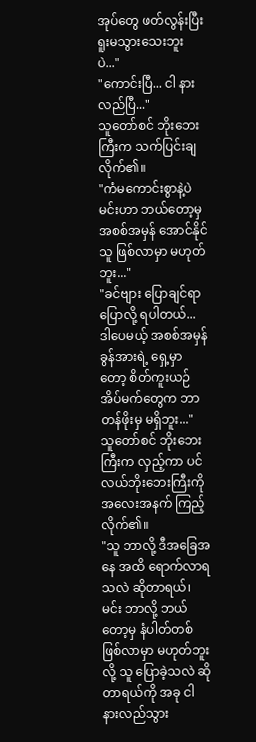အုပ်တွေ ဖတ်လွန်းပြီး ရူးမသွားသေးဘူးပဲ..."
"ကောင်းပြီ... ငါ နားလည်ပြီ..."
သူတော်စင် ဘိုးဘေးကြီးက သက်ပြင်းချလိုက်၏။
"ကံမကောင်းစွာနဲ့ပဲ မင်းဟာ ဘယ်တော့မှ အစစ်အမှန် အောင်နိုင်သူ ဖြစ်လာမှာ မဟုတ်ဘူး..."
"ခင်ဗျား ပြောချင်ရာ ပြောလို့ ရပါတယ်... ဒါပေမယ့် အစစ်အမှန် ခွန်အားရဲ့ ရှေ့မှာတော့ စိတ်ကူးယဉ် အိပ်မက်တွေက ဘာတန်ဖိုးမှ မရှိဘူး..."
သူတော်စင် ဘိုးဘေးကြီးက လှည့်ကာ ပင်လယ်ဘိုးဘေးကြီးကို အလေးအနက် ကြည့်လိုက်၏။
"သူ ဘာလို့ ဒီအခြေအနေ အထိ ရောက်လာရသလဲ ဆိုတာရယ်၊ မင်း ဘာလို့ ဘယ်တော့မှ နံပါတ်တစ် ဖြစ်လာမှာ မဟုတ်ဘူးလို့ သူ ပြောခဲ့သလဲ ဆိုတာရယ်ကို အခု ငါ နားလည်သွား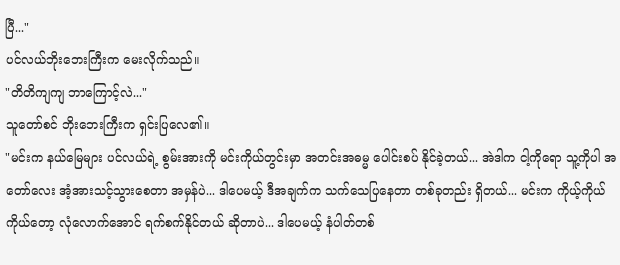ပြီ..."
ပင်လယ်ဘိုးဘေးကြီးက မေးလိုက်သည်။
"တိတိကျကျ ဘာကြောင့်လဲ..."
သူတော်စင် ဘိုးဘေးကြီးက ရှင်းပြလေ၏။
"မင်းက နယ်မြေများ ပင်လယ်ရဲ့ စွမ်းအားကို မင်းကိုယ်တွင်းမှာ အတင်းအဓမ္မ ပေါင်းစပ် နိုင်ခဲ့တယ်... အဲဒါက ငါ့ကိုရော သူ့ကိုပါ အတော်လေး အံ့အားသင့်သွားစေတာ အမှန်ပဲ... ဒါပေမယ့် ဒီအချက်က သက်သေပြနေတာ တစ်ခုတည်း ရှိတယ်... မင်းက ကိုယ့်ကိုယ်ကိုယ်တော့ လုံလောက်အောင် ရက်စက်နိုင်တယ် ဆိုတာပဲ... ဒါပေမယ့် နံပါတ်တစ်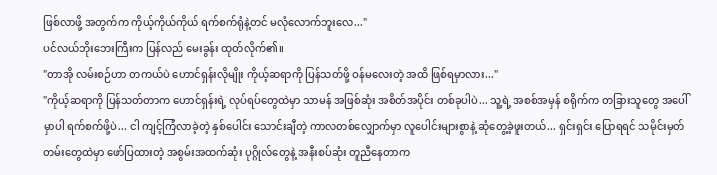ဖြစ်လာဖို့ အတွက်က ကိုယ့်ကိုယ်ကိုယ် ရက်စက်ရုံနဲ့တင် မလုံလောက်ဘူးလေ..."
ပင်လယ်ဘိုးဘေးကြီးက ပြန်လည် မေးခွန်း ထုတ်လိုက်၏။
"တာအို လမ်းစဉ်ဟာ တကယ်ပဲ ဟောင်ရှန်းလိုမျိုး ကိုယ့်ဆရာကို ပြန်သတ်ဖို့ ဝန်မလေးတဲ့ အထိ ဖြစ်ရမှာလား..."
"ကိုယ့်ဆရာကို ပြန်သတ်တာက ဟောင်ရှန်းရဲ့ လုပ်ရပ်တွေထဲမှာ သာမန် အဖြစ်ဆုံး အစိတ်အပိုင်း တစ်ခုပါပဲ... သူ့ရဲ့ အစစ်အမှန် စရိုက်က တခြားသူတွေ အပေါ်မှာပါ ရက်စက်ဖို့ပဲ... ငါ ကျင့်ကြံလာခဲ့တဲ့ နှစ်ပေါင်း သောင်းချီတဲ့ ကာလတစ်လျှောက်မှာ လူပေါင်းများစွာနဲ့ ဆုံတွေ့ခဲ့ဖူးတယ်... ရှင်းရှင်း ပြောရရင် သမိုင်းမှတ်တမ်းတွေထဲမှာ ဖော်ပြထားတဲ့ အစွမ်းအထက်ဆုံး ပုဂ္ဂိုလ်တွေနဲ့ အနီးစပ်ဆုံး တူညီနေတာက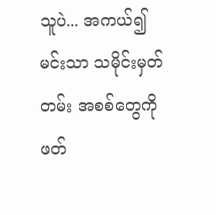သူပဲ... အကယ်၍ မင်းသာ သမိုင်းမှတ်တမ်း အစစ်တွေကို ဖတ်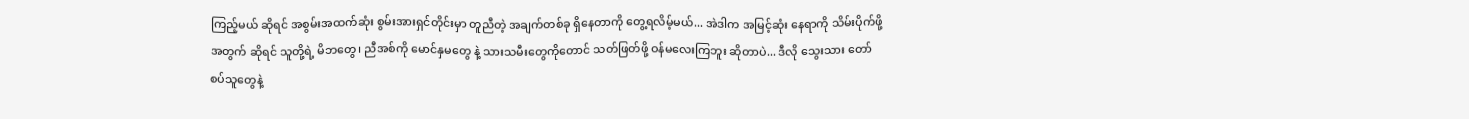ကြည့်မယ် ဆိုရင် အစွမ်းအထက်ဆုံး စွမ်းအားရှင်တိုင်းမှာ တူညီတဲ့ အချက်တစ်ခု ရှိနေတာကို တွေ့ရလိမ့်မယ်... အဲဒါက အမြင့်ဆုံး နေရာကို သိမ်းပိုက်ဖို့ အတွက် ဆိုရင် သူတို့ရဲ့ မိဘတွေ၊ ညီအစ်ကို မောင်နှမတွေ နဲ့ သားသမီးတွေကိုတောင် သတ်ဖြတ်ဖို့ ဝန်မလေးကြဘူး ဆိုတာပဲ... ဒီလို သွေးသား တော်စပ်သူတွေနဲ့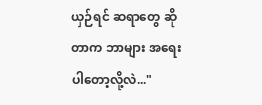ယှဉ်ရင် ဆရာတွေ ဆိုတာက ဘာများ အရေးပါတော့လို့လဲ..."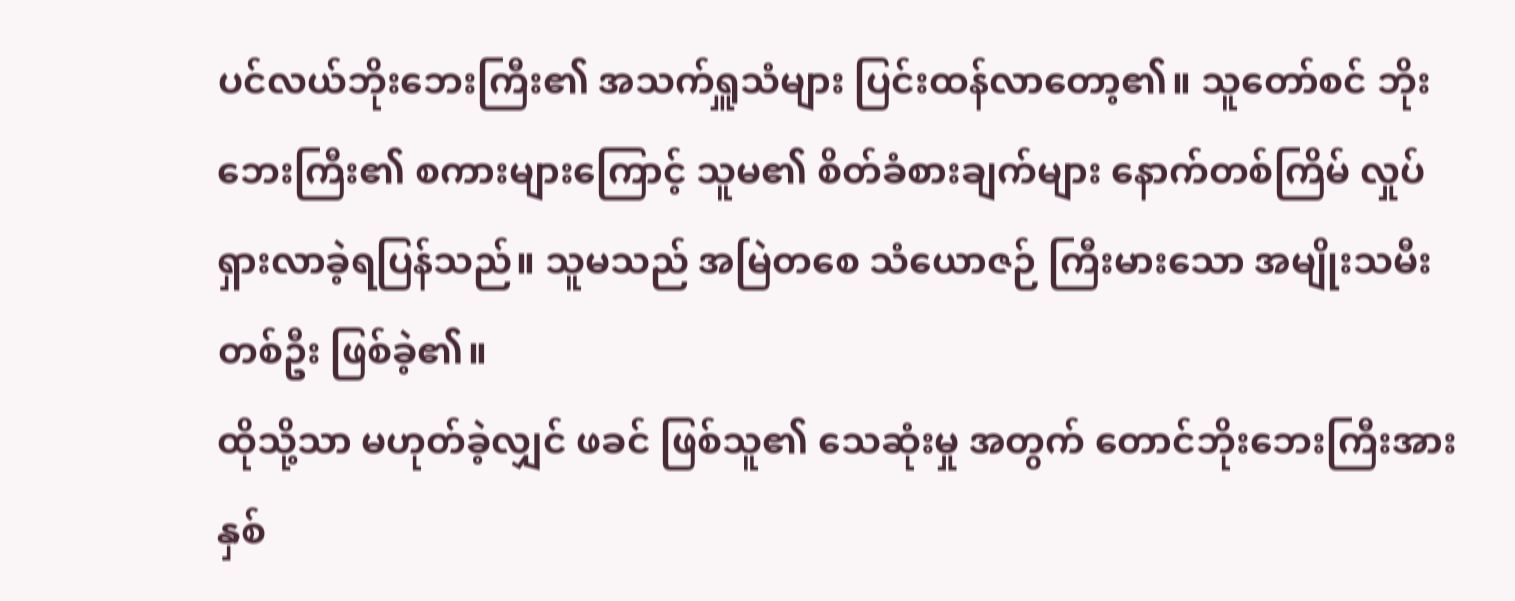ပင်လယ်ဘိုးဘေးကြီး၏ အသက်ရှူသံများ ပြင်းထန်လာတော့၏။ သူတော်စင် ဘိုးဘေးကြီး၏ စကားများကြောင့် သူမ၏ စိတ်ခံစားချက်များ နောက်တစ်ကြိမ် လှုပ်ရှားလာခဲ့ရပြန်သည်။ သူမသည် အမြဲတစေ သံယောဇဉ် ကြီးမားသော အမျိုးသမီး တစ်ဦး ဖြစ်ခဲ့၏။
ထိုသို့သာ မဟုတ်ခဲ့လျှင် ဖခင် ဖြစ်သူ၏ သေဆုံးမှု အတွက် တောင်ဘိုးဘေးကြီးအား နှစ်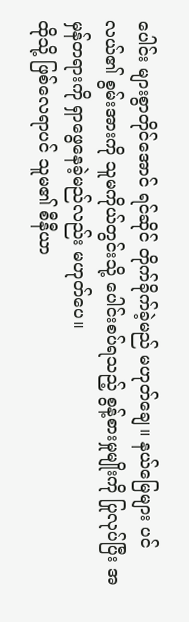ပေါင်း များစွာတိုင်အောင် ရင်ဆိုင် တိုက်ခိုက်ခဲ့မည် မဟုတ်ချေ။ နယ်မြေများ ပင်လယ်၏ စွမ်းအားကို သူမကိုယ်တွင်းသို့ ပေါင်းစပ်ရသည့် စွန့်စားမှုမျိုးကို ပြုလုပ်ပြီး အမှန်တရားကို ရှာဖွေနေခဲ့မည်လည်း မဟုတ်ပေ။
ထိုသို့ ဖြစ်လေရာပင် သူမ၏ စီနီယာ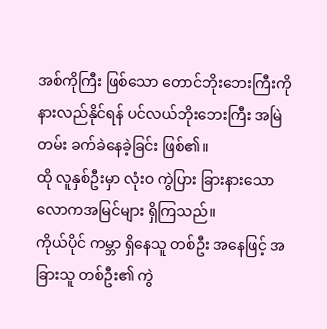အစ်ကိုကြီး ဖြစ်သော တောင်ဘိုးဘေးကြီးကို နားလည်နိုင်ရန် ပင်လယ်ဘိုးဘေးကြီး အမြဲတမ်း ခက်ခဲနေခဲ့ခြင်း ဖြစ်၏။
ထို လူနှစ်ဦးမှာ လုံးဝ ကွဲပြား ခြားနားသော လောကအမြင်များ ရှိကြသည်။
ကိုယ်ပိုင် ကမ္ဘာ ရှိနေသူ တစ်ဦး အနေဖြင့် အခြားသူ တစ်ဦး၏ ကွဲ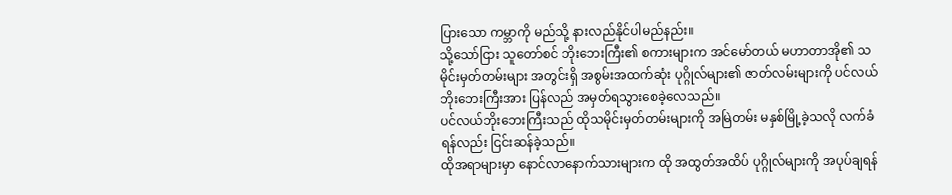ပြားသော ကမ္ဘာကို မည်သို့ နားလည်နိုင်ပါမည်နည်း။
သို့သော်ငြား သူတော်စင် ဘိုးဘေးကြီး၏ စကားများက အင်မော်တယ် မဟာတာအို၏ သမိုင်းမှတ်တမ်းများ အတွင်းရှိ အစွမ်းအထက်ဆုံး ပုဂ္ဂိုလ်များ၏ ဇာတ်လမ်းများကို ပင်လယ်ဘိုးဘေးကြီးအား ပြန်လည် အမှတ်ရသွားစေခဲ့လေသည်။
ပင်လယ်ဘိုးဘေးကြီးသည် ထိုသမိုင်းမှတ်တမ်းများကို အမြဲတမ်း မနှစ်မြို့ခဲ့သလို လက်ခံရန်လည်း ငြင်းဆန်ခဲ့သည်။
ထိုအရာများမှာ နောင်လာနောက်သားများက ထို အထွတ်အထိပ် ပုဂ္ဂိုလ်များကို အပုပ်ချရန်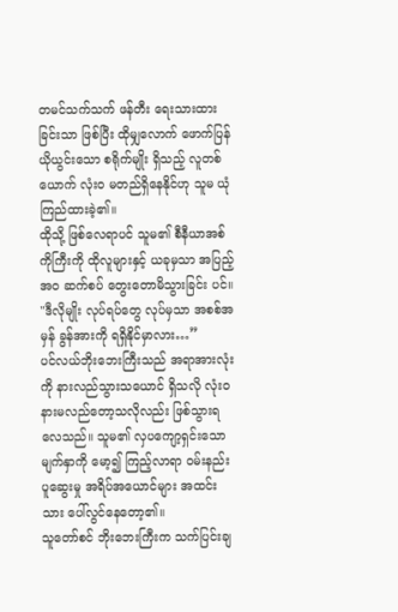တမင်သက်သက် ဖန်တီး ရေးသားထားခြင်းသာ ဖြစ်ပြီး ထိုမျှလောက် ဖောက်ပြန် ယိုယွင်းသော စရိုက်မျိုး ရှိသည့် လူတစ်ယောက် လုံးဝ မတည်ရှိနေနိုင်ဟု သူမ ယုံကြည်ထားခဲ့၏။
ထိုသို့ ဖြစ်လေရာပင် သူမ၏ စီနီယာအစ်ကိုကြီးကို ထိုလူများနှင့် ယခုမှသာ အပြည့်အဝ ဆက်စပ် တွေးတောမိသွားခြင်း ပင်။
"ဒီလိုမျိုး လုပ်ရပ်တွေ လုပ်မှသာ အစစ်အမှန် ခွန်အားကို ရရှိနိုင်မှာလား…”
ပင်လယ်ဘိုးဘေးကြီးသည် အရာအားလုံးကို နားလည်သွားသယောင် ရှိသလို လုံးဝ နားမလည်တော့သလိုလည်း ဖြစ်သွားရလေသည်။ သူမ၏ လှပကျော့ရှင်းသော မျက်နှာကို မော့၍ ကြည့်လာရာ ဝမ်းနည်း ပူဆွေးမှု အရိပ်အယောင်များ အထင်းသား ပေါ်လွင်နေတော့၏။
သူတော်စင် ဘိုးဘေးကြီးက သက်ပြင်းချ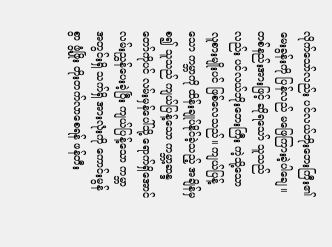လိုက်သော်လည်း ပင်လယ်ဘိုးဘေးကြီး၏ မေးခွန်းကို ပြန်လည် မဖြေကြားခဲ့ပါချေ။
တစ်နည်းအားဖြင့် ဆိုရသော် သူသည်လည်း ပင်လယ်ဘိုးဘေးကြီး ကဲ့သို့သော လူစားမျိုးပင် ဖြစ်လေသည်။ ကျယ်ပြန့်သော ကမ္ဘာကို ထိန်းချုပ်နိုင်ခဲ့သည့် အချိန်မှ စ၍ သူသည် ကျယ်ပြန့်သော ကမ္ဘာ့ဆန္ဒတော်ကိုပင် လမ်းမှန်ပေါ်သို့ ရောက်ရှိအောင် လမ်းညွှန်ပေးခဲ့ပြီး ကျယ်ပြန့်သော ကမ္ဘာ အတွင်းရှိ သက်ရှိ အားလုံးကို ကောင်းမွန်စွာ ဖွံ့ဖြိုး တိုးတက်လာစေရန် ဖန်တီး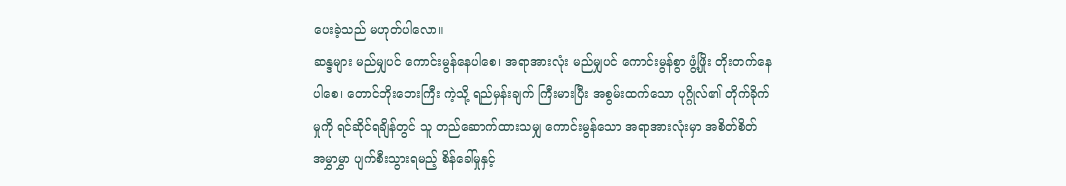ပေးခဲ့သည် မဟုတ်ပါလော။
ဆန္ဒများ မည်မျှပင် ကောင်းမွန်နေပါစေ၊ အရာအားလုံး မည်မျှပင် ကောင်းမွန်စွာ ဖွံ့ဖြိုး တိုးတက်နေပါစေ၊ တောင်ဘိုးဘေးကြီး ကဲ့သို့ ရည်မှန်းချက် ကြီးမားပြီး အစွမ်းထက်သော ပုဂ္ဂိုလ်၏ တိုက်ခိုက်မှုကို ရင်ဆိုင်ရချိန်တွင် သူ တည်ဆောက်ထားသမျှ ကောင်းမွန်သော အရာအားလုံးမှာ အစိတ်စိတ် အမွှာမွှာ ပျက်စီးသွားရမည့် စိန်ခေါ်မှုနှင့်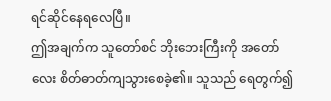ရင်ဆိုင်နေရလေပြီ။
ဤအချက်က သူတော်စင် ဘိုးဘေးကြီးကို အတော်လေး စိတ်ဓာတ်ကျသွားစေခဲ့၏။ သူသည် ရေတွက်၍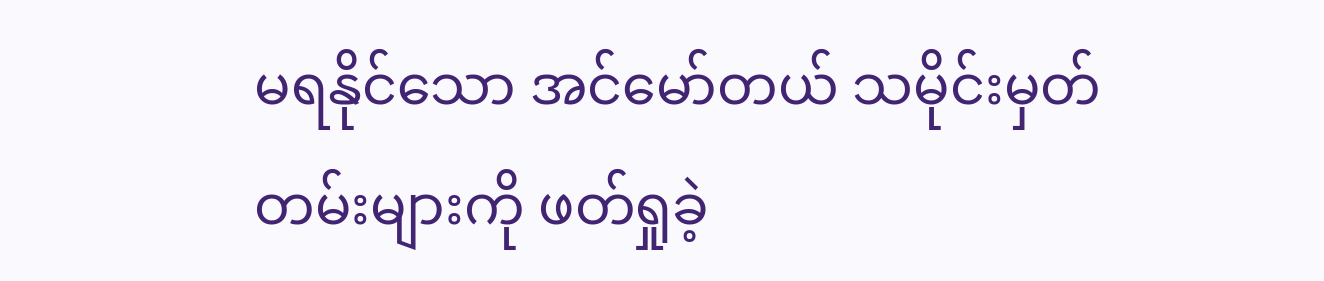မရနိုင်သော အင်မော်တယ် သမိုင်းမှတ်တမ်းများကို ဖတ်ရှုခဲ့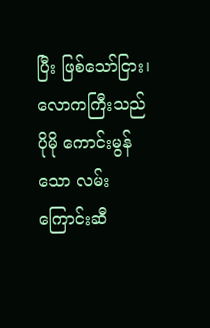ပြီး ဖြစ်သော်ငြား၊ လောကကြီးသည် ပိုမို ကောင်းမွန်သော လမ်းကြောင်းဆီ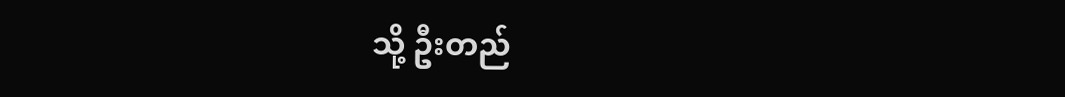သို့ ဦးတည်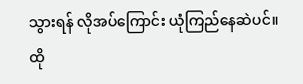သွားရန် လိုအပ်ကြောင်း ယုံကြည်နေဆဲပင်။ ထို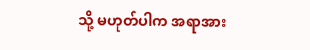သို့ မဟုတ်ပါက အရာအား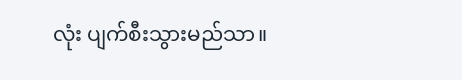လုံး ပျက်စီးသွားမည်သာ။